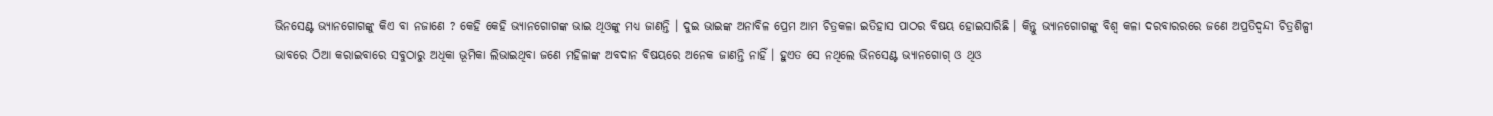ଭିନସେଣ୍ଟ ଭ୍ୟାନଗୋଗଙ୍କୁ କିଏ ବା ନଜାଣେ ? କେହି କେହି ଭ୍ୟାନଗୋଗଙ୍କ ଭାଇ ଥିଓଙ୍କୁ ମଧ୍ୟ ଜାଣନ୍ତି । ଦୁଇ ଭାଇଙ୍କ ଅନାବିଳ ପ୍ରେମ ଆମ ଚିତ୍ରକଳା ଇତିହାସ ପାଠର ବିଷୟ ହୋଇସାରିଛି । କିନ୍ତୁ ଭ୍ୟାନଗୋଗଙ୍କୁ ବିଶ୍ୱ କଳା ଦରବାରରରେ ଜଣେ ଅପ୍ରତିଦ୍ୱନ୍ଦୀ ଚିତ୍ରଶିଳ୍ପୀ ଭାବରେ ଠିଆ କରାଇବାରେ ସବୁଠାରୁ ଅଧିକା ଭୂମିକା ଲିଭାଇଥିବା ଜଣେ ମହିଳାଙ୍କ ଅବଦାନ ବିଷୟରେ ଅନେକ ଜାଣନ୍ତି ନାହିଁ । ହୁଏତ ସେ ନଥିଲେ ଭିନସେଣ୍ଟ ଭ୍ୟାନଗୋଗ୍ ଓ ଥିଓ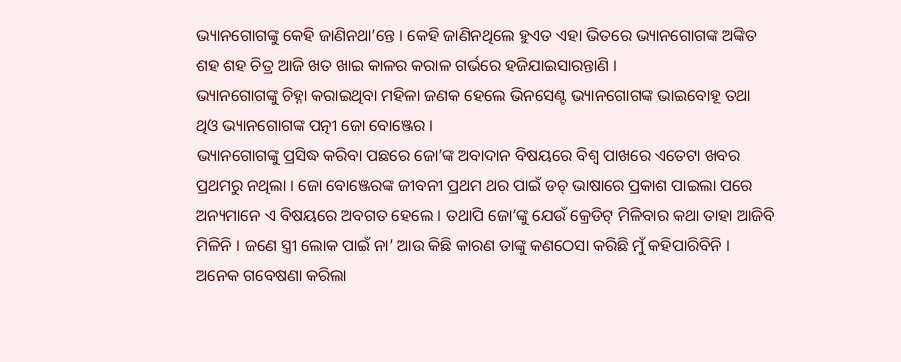ଭ୍ୟାନଗୋଗଙ୍କୁ କେହି ଜାଣିନଥା’ନ୍ତେ । କେହି ଜାଣିନଥିଲେ ହୁଏତ ଏହା ଭିତରେ ଭ୍ୟାନଗୋଗଙ୍କ ଅଙ୍କିତ ଶହ ଶହ ଚିତ୍ର ଆଜି ଖତ ଖାଇ କାଳର କରାଳ ଗର୍ଭରେ ହଜିଯାଇସାରନ୍ତାଣି ।
ଭ୍ୟାନଗୋଗଙ୍କୁ ଚିହ୍ନା କରାଇଥିବା ମହିଳା ଜଣକ ହେଲେ ଭିନସେଣ୍ଟ ଭ୍ୟାନଗୋଗଙ୍କ ଭାଇବୋହୂ ତଥା ଥିଓ ଭ୍ୟାନଗୋଗଙ୍କ ପତ୍ନୀ ଜୋ ବୋଞ୍ଜେର ।
ଭ୍ୟାନଗୋଗଙ୍କୁ ପ୍ରସିଦ୍ଧ କରିବା ପଛରେ ଜୋ’ଙ୍କ ଅବାଦାନ ବିଷୟରେ ବିଶ୍ୱ ପାଖରେ ଏତେଟା ଖବର ପ୍ରଥମରୁ ନଥିଲା । ଜୋ ବୋଞ୍ଜେରଙ୍କ ଜୀବନୀ ପ୍ରଥମ ଥର ପାଇଁ ଡଚ୍ ଭାଷାରେ ପ୍ରକାଶ ପାଇଲା ପରେ ଅନ୍ୟମାନେ ଏ ବିଷୟରେ ଅବଗତ ହେଲେ । ତଥାପି ଜୋ’ଙ୍କୁ ଯେଉଁ କ୍ରେଡିଟ୍ ମିଳିବାର କଥା ତାହା ଆଜିବି ମିଳିନି । ଜଣେ ସ୍ତ୍ରୀ ଲୋକ ପାଇଁ ନା’ ଆଉ କିଛି କାରଣ ତାଙ୍କୁ କଣଠେସା କରିଛି ମୁଁ କହିପାରିବିନି । ଅନେକ ଗବେଷଣା କରିଲା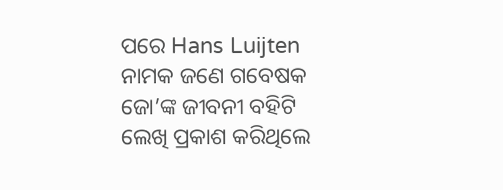ପରେ Hans Luijten ନାମକ ଜଣେ ଗବେଷକ ଜୋ’ଙ୍କ ଜୀବନୀ ବହିଟି ଲେଖି ପ୍ରକାଶ କରିଥିଲେ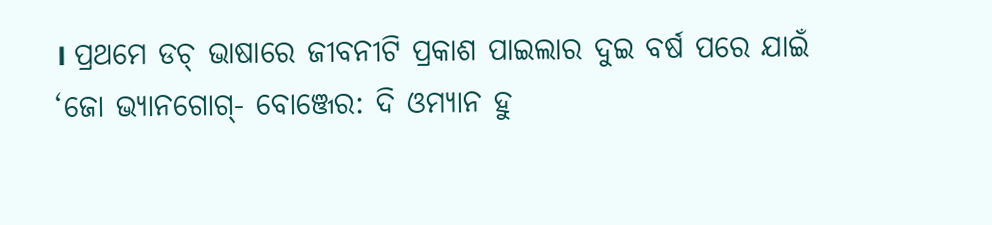। ପ୍ରଥମେ ଡଚ୍ ଭାଷାରେ ଜୀବନୀଟି ପ୍ରକାଶ ପାଇଲାର ଦୁଇ ବର୍ଷ ପରେ ଯାଇଁ ‘ଜୋ ଭ୍ୟାନଗୋଗ୍- ବୋଞ୍ଜେର: ଦି ଓମ୍ୟାନ ହୁ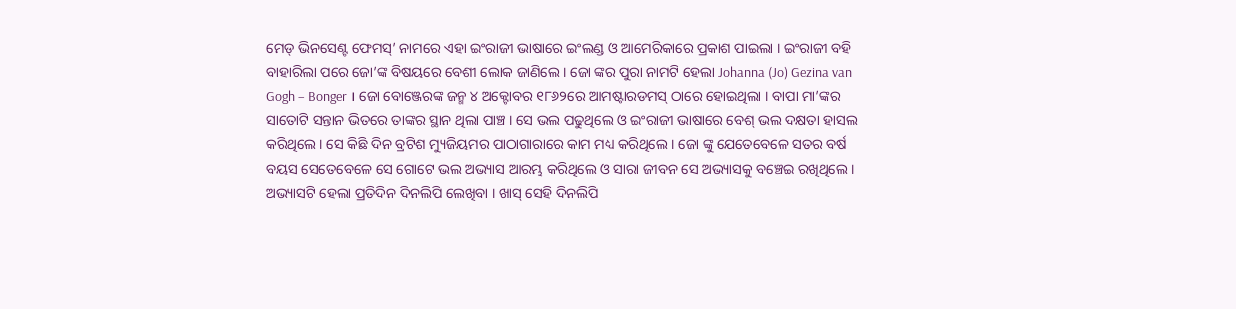ମେଡ୍ ଭିନସେଣ୍ଟ ଫେମସ୍’ ନାମରେ ଏହା ଇଂରାଜୀ ଭାଷାରେ ଇଂଲଣ୍ଡ ଓ ଆମେରିକାରେ ପ୍ରକାଶ ପାଇଲା । ଇଂରାଜୀ ବହି ବାହାରିଲା ପରେ ଜୋ’ଙ୍କ ବିଷୟରେ ବେଶୀ ଲୋକ ଜାଣିଲେ । ଜୋ ଙ୍କର ପୁରା ନାମଟି ହେଲା Johanna (Jo) Gezina van Gogh – Bonger । ଜୋ ବୋଞ୍ଜେରଙ୍କ ଜନ୍ମ ୪ ଅକ୍ଟୋବର ୧୮୬୨ରେ ଆମଷ୍ଟାରଡମସ୍ ଠାରେ ହୋଇଥିଲା । ବାପା ମା’ଙ୍କର ସାତୋଟି ସନ୍ତାନ ଭିତରେ ତାଙ୍କର ସ୍ଥାନ ଥିଲା ପାଞ୍ଚ । ସେ ଭଲ ପଢୁଥିଲେ ଓ ଇଂରାଜୀ ଭାଷାରେ ବେଶ୍ ଭଲ ଦକ୍ଷତା ହାସଲ କରିଥିଲେ । ସେ କିଛି ଦିନ ବ୍ରଟିଶ ମ୍ୟୁଜିୟମର ପାଠାଗାରାରେ କାମ ମଧ୍ୟ କରିଥିଲେ । ଜୋ ଙ୍କୁ ଯେତେବେଳେ ସତର ବର୍ଷ ବୟସ ସେତେବେଳେ ସେ ଗୋଟେ ଭଲ ଅଭ୍ୟାସ ଆରମ୍ଭ କରିଥିଲେ ଓ ସାରା ଜୀବନ ସେ ଅଭ୍ୟାସକୁ ବଞ୍ଚେଇ ରଖିଥିଲେ । ଅଭ୍ୟାସଟି ହେଲା ପ୍ରତିଦିନ ଦିନଲିପି ଲେଖିବା । ଖାସ୍ ସେହି ଦିନଲିପି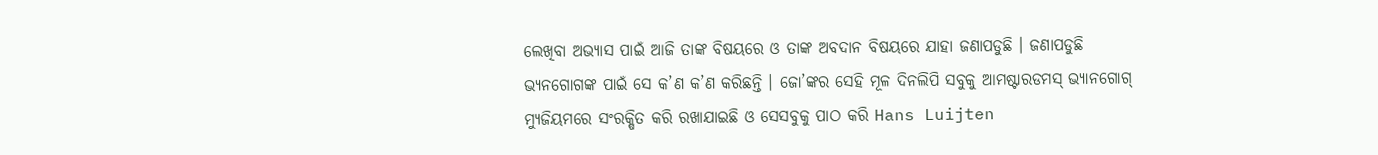ଲେଖିବା ଅଭ୍ୟାସ ପାଇଁ ଆଜି ତାଙ୍କ ବିଷୟରେ ଓ ତାଙ୍କ ଅବଦାନ ବିଷୟରେ ଯାହା ଜଣାପଡୁଛି । ଜଣାପଡୁଛି ଭ୍ୟନଗୋଗଙ୍କ ପାଇଁ ସେ କ’ଣ କ’ଣ କରିଛନ୍ତି । ଜୋ’ଙ୍କର ସେହି ମୂଳ ଦିନଲିପି ସବୁକୁ ଆମଷ୍ଟାରଡମସ୍ ଭ୍ୟାନଗୋଗ୍ ମ୍ୟୁଜିୟମରେ ସଂରକ୍ଷିତ କରି ରଖାଯାଇଛି ଓ ସେସବୁକୁ ପାଠ କରି Hans Luijten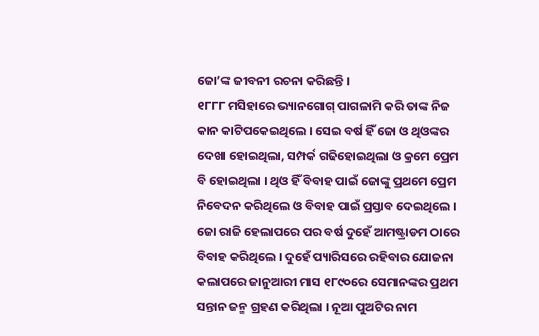ଜୋ’ଙ୍କ ଜୀବନୀ ରଚନା କରିଛନ୍ତି ।
୧୮୮୮ ମସିହାରେ ଭ୍ୟାନଗୋଗ୍ ପାଗଳାମି କରି ତାଙ୍କ ନିଜ କାନ କାଟିପକେଇଥିଲେ । ସେଇ ବର୍ଷ ହିଁ ଜୋ ଓ ଥିଓଙ୍କର ଦେଖା ହୋଇଥିଲା, ସମ୍ପର୍କ ଗଢିହୋଇଥିଲା ଓ କ୍ରମେ ପ୍ରେମ ବି ହୋଇଥିଲା । ଥିଓ ହିଁ ବିବାହ ପାଇଁ ଜୋଙ୍କୁ ପ୍ରଥମେ ପ୍ରେମ ନିବେଦନ କରିଥିଲେ ଓ ବିବାହ ପାଇଁ ପ୍ରସ୍ତାବ ଦେଇଥିଲେ । ଜୋ ରାଜି ହେଲାପରେ ପର ବର୍ଷ ଦୁହେଁ ଆମଷ୍ଟ୍ରାଡମ ଠାରେ ବିବାହ କରିଥିଲେ । ଦୁହେଁ ପ୍ୟାରିସରେ ରହିବାର ଯୋଜନା କଲାପରେ ଜାନୁଆରୀ ମାସ ୧୮୯୦ରେ ସେମାନଙ୍କର ପ୍ରଥମ ସନ୍ତାନ ଜନ୍ମ ଗ୍ରହଣ କରିଥିଲା । ନୂଆ ପୁଅଟିର ନାମ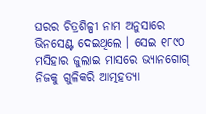ଘରର ଚିତ୍ରଶିଳ୍ପୀ ନାମ ଅନୁସାରେ ଭିନସେଣ୍ଟ ଦେଇଥିଲେ । ସେଇ ୧୮୯୦ ମସିହାର ଜୁଲାଇ ମାସରେ ଭ୍ୟାନଗୋଗ୍ ନିଜକୁ ଗୁଳିକରି ଆତ୍ମହତ୍ୟା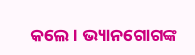କଲେ । ଭ୍ୟାନଗୋଗଙ୍କ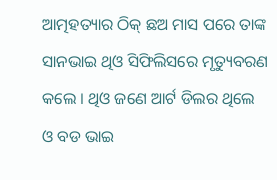ଆତ୍ମହତ୍ୟାର ଠିକ୍ ଛଅ ମାସ ପରେ ତାଙ୍କ ସାନଭାଇ ଥିଓ ସିଫିଲିସରେ ମୃତ୍ୟୁବରଣ କଲେ । ଥିଓ ଜଣେ ଆର୍ଟ ଡିଲର ଥିଲେ ଓ ବଡ ଭାଇ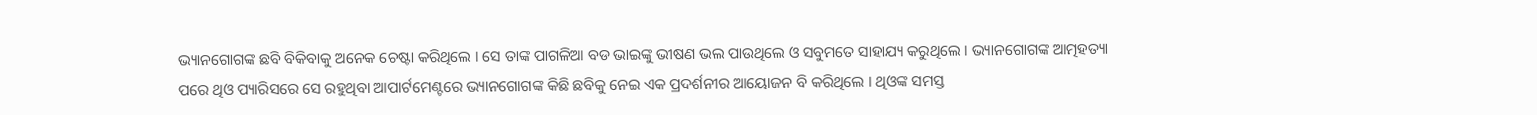ଭ୍ୟାନଗୋଗଙ୍କ ଛବି ବିକିବାକୁ ଅନେକ ଚେଷ୍ଟା କରିଥିଲେ । ସେ ତାଙ୍କ ପାଗଳିଆ ବଡ ଭାଇଙ୍କୁ ଭୀଷଣ ଭଲ ପାଉଥିଲେ ଓ ସବୁମତେ ସାହାଯ୍ୟ କରୁଥିଲେ । ଭ୍ୟାନଗୋଗଙ୍କ ଆତ୍ମହତ୍ୟା ପରେ ଥିଓ ପ୍ୟାରିସରେ ସେ ରହୁଥିବା ଆପାର୍ଟମେଣ୍ଟରେ ଭ୍ୟାନଗୋଗଙ୍କ କିଛି ଛବିକୁ ନେଇ ଏକ ପ୍ରଦର୍ଶନୀର ଆୟୋଜନ ବି କରିଥିଲେ । ଥିଓଙ୍କ ସମସ୍ତ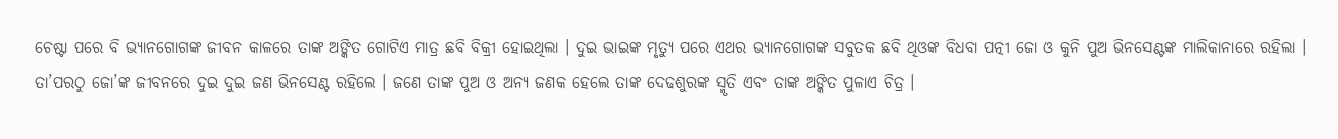ଚେଷ୍ଟା ପରେ ବି ଭ୍ୟାନଗୋଗଙ୍କ ଜୀବନ କାଳରେ ତାଙ୍କ ଅଙ୍କିତ ଗୋଟିଏ ମାତ୍ର ଛବି ବିକ୍ରୀ ହୋଇଥିଲା । ଦୁଇ ଭାଇଙ୍କ ମୃତ୍ୟୁ ପରେ ଏଥର ଭ୍ୟାନଗୋଗଙ୍କ ସବୁତକ ଛବି ଥିଓଙ୍କ ବିଧବା ପତ୍ନୀ ଜୋ ଓ କୁନି ପୁଅ ଭିନସେଣ୍ଟଙ୍କ ମାଲିକାନାରେ ରହିଲା । ତା’ପରଠୁ ଜୋ’ଙ୍କ ଜୀବନରେ ଦୁଇ ଦୁଇ ଜଣ ଭିନସେଣ୍ଟ ରହିଲେ । ଜଣେ ତାଙ୍କ ପୁଅ ଓ ଅନ୍ୟ ଜଣକ ହେଲେ ତାଙ୍କ ଦେଢଶୁରଙ୍କ ସ୍ମୃତି ଏବଂ ତାଙ୍କ ଅଙ୍କିତ ପୁଳାଏ ଚିତ୍ର ।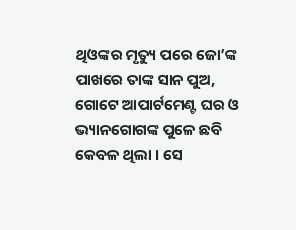ଥିଓଙ୍କର ମୃତ୍ୟୁ ପରେ ଜୋ’ଙ୍କ ପାଖରେ ତାଙ୍କ ସାନ ପୁଅ, ଗୋଟେ ଆପାର୍ଟମେଣ୍ଟ ଘର ଓ ଭ୍ୟାନଗୋଗଙ୍କ ପୁଳେ ଛବି କେବଳ ଥିଲା । ସେ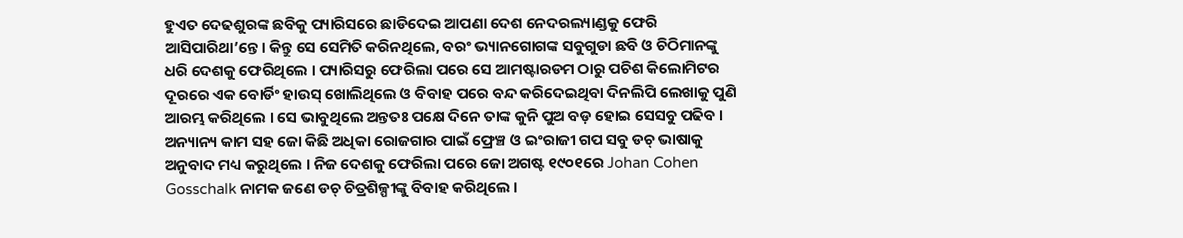ହୁଏତ ଦେଢଶୁରଙ୍କ ଛବିକୁ ପ୍ୟାରିସରେ ଛାଡିଦେଇ ଆପଣା ଦେଶ ନେଦରଲ୍ୟାଣ୍ଡକୁ ଫେରି ଆସିପାରିଥା’ନ୍ତେ । କିନ୍ତୁ ସେ ସେମିତି କରିନଥିଲେ, ବରଂ ଭ୍ୟାନଗୋଗଙ୍କ ସବୁଗୁଡା ଛବି ଓ ଚିଠିମାନଙ୍କୁ ଧରି ଦେଶକୁ ଫେରିଥିଲେ । ପ୍ୟାରିସରୁ ଫେରିଲା ପରେ ସେ ଆମଷ୍ଟାରଡମ ଠାରୁ ପଚିଶ କିଲୋମିଟର ଦୂରରେ ଏକ ବୋର୍ଡିଂ ହାଉସ୍ ଖୋଲିଥିଲେ ଓ ବିବାହ ପରେ ବନ୍ଦ କରିଦେଇଥିବା ଦିନଲିପି ଲେଖାକୁ ପୁଣି ଆରମ୍ଭ କରିଥିଲେ । ସେ ଭାବୁଥିଲେ ଅନ୍ତତଃ ପକ୍ଷେ ଦିନେ ତାଙ୍କ କୁନି ପୁଅ ବଡ଼ ହୋଇ ସେସବୁ ପଢିବ । ଅନ୍ୟାନ୍ୟ କାମ ସହ ଜୋ କିଛି ଅଧିକା ରୋଜଗାର ପାଇଁ ଫ୍ରେଞ୍ଚ ଓ ଇଂରାଜୀ ଗପ ସବୁ ଡଚ୍ ଭାଷାକୁ ଅନୁବାଦ ମଧ୍ୟ କରୁଥିଲେ । ନିଜ ଦେଶକୁ ଫେରିଲା ପରେ ଜୋ ଅଗଷ୍ଟ ୧୯୦୧ରେ Johan Cohen Gosschalk ନାମକ ଜଣେ ଡଚ୍ ଚିତ୍ରଶିଳ୍ପୀଙ୍କୁ ବିବାହ କରିଥିଲେ ।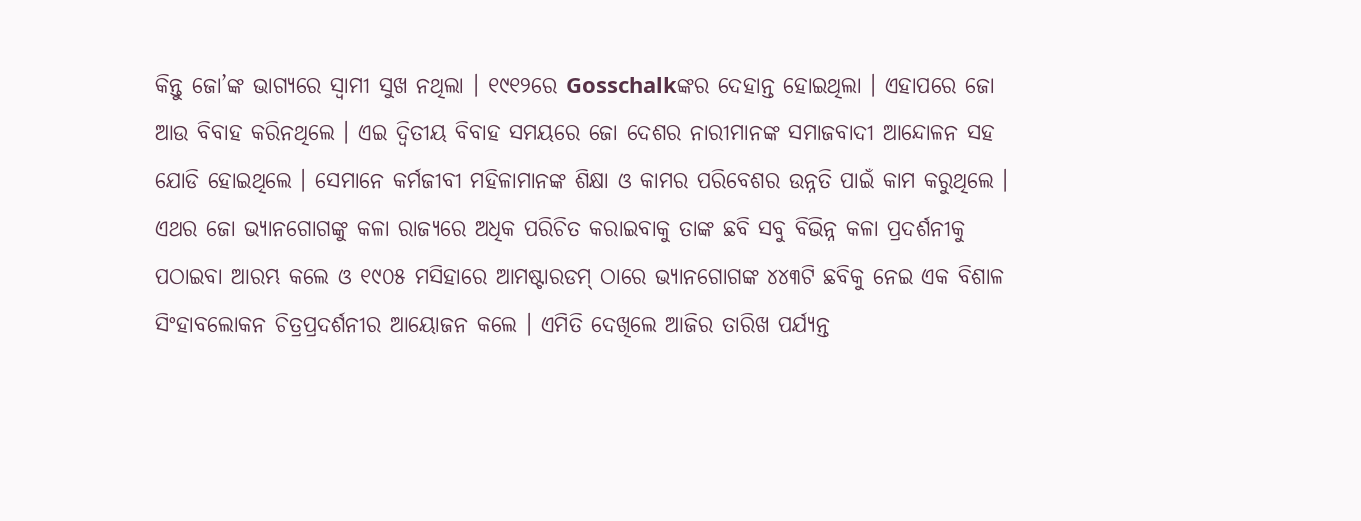କିନ୍ତୁ ଜୋ’ଙ୍କ ଭାଗ୍ୟରେ ସ୍ୱାମୀ ସୁଖ ନଥିଲା । ୧୯୧୨ରେ Gosschalkଙ୍କର ଦେହାନ୍ତ ହୋଇଥିଲା । ଏହାପରେ ଜୋ ଆଉ ବିବାହ କରିନଥିଲେ । ଏଇ ଦ୍ୱିତୀୟ ବିବାହ ସମୟରେ ଜୋ ଦେଶର ନାରୀମାନଙ୍କ ସମାଜବାଦୀ ଆନ୍ଦୋଳନ ସହ ଯୋଡି ହୋଇଥିଲେ । ସେମାନେ କର୍ମଜୀବୀ ମହିଳାମାନଙ୍କ ଶିକ୍ଷା ଓ କାମର ପରିବେଶର ଉନ୍ନତି ପାଇଁ କାମ କରୁଥିଲେ ।
ଏଥର ଜୋ ଭ୍ୟାନଗୋଗଙ୍କୁ କଳା ରାଜ୍ୟରେ ଅଧିକ ପରିଚିତ କରାଇବାକୁ ତାଙ୍କ ଛବି ସବୁ ବିଭିନ୍ନ କଳା ପ୍ରଦର୍ଶନୀକୁ ପଠାଇବା ଆରମ୍ଭ କଲେ ଓ ୧୯୦୫ ମସିହାରେ ଆମଷ୍ଟାରଡମ୍ ଠାରେ ଭ୍ୟାନଗୋଗଙ୍କ ୪୪୩ଟି ଛବିକୁ ନେଇ ଏକ ବିଶାଳ ସିଂହାବଲୋକନ ଚିତ୍ରପ୍ରଦର୍ଶନୀର ଆୟୋଜନ କଲେ । ଏମିତି ଦେଖିଲେ ଆଜିର ତାରିଖ ପର୍ଯ୍ୟନ୍ତ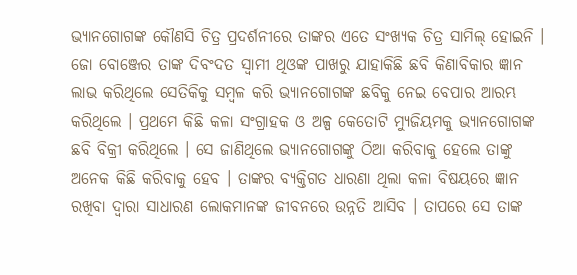ଭ୍ୟାନଗୋଗଙ୍କ କୌଣସି ଚିତ୍ର ପ୍ରଦର୍ଶନୀରେ ତାଙ୍କର ଏତେ ସଂଖ୍ୟକ ଚିତ୍ର ସାମିଲ୍ ହୋଇନି । ଜୋ ବୋଞ୍ଜେର ତାଙ୍କ ଦିବଂଦତ ସ୍ୱାମୀ ଥିଓଙ୍କ ପାଖରୁ ଯାହାକିଛି ଛବି କିଣାବିକାର ଜ୍ଞାନ ଲାଭ କରିଥିଲେ ସେତିକିକୁ ସମ୍ବଳ କରି ଭ୍ୟାନଗୋଗଙ୍କ ଛବିକୁ ନେଇ ବେପାର ଆରମ୍ଭ କରିଥିଲେ । ପ୍ରଥମେ କିଛି କଳା ସଂଗ୍ରାହକ ଓ ଅଳ୍ପ କେତୋଟି ମ୍ୟୁଜିୟମକୁ ଭ୍ୟାନଗୋଗଙ୍କ ଛବି ବିକ୍ରୀ କରିଥିଲେ । ସେ ଜାଣିଥିଲେ ଭ୍ୟାନଗୋଗଙ୍କୁ ଠିଆ କରିବାକୁ ହେଲେ ତାଙ୍କୁ ଅନେକ କିଛି କରିବାକୁ ହେବ । ତାଙ୍କର ବ୍ୟକ୍ତିଗତ ଧାରଣା ଥିଲା କଳା ବିଷୟରେ ଜ୍ଞାନ ରଖିବା ଦ୍ୱାରା ସାଧାରଣ ଲୋକମାନଙ୍କ ଜୀବନରେ ଉନ୍ନତି ଆସିବ । ତାପରେ ସେ ତାଙ୍କ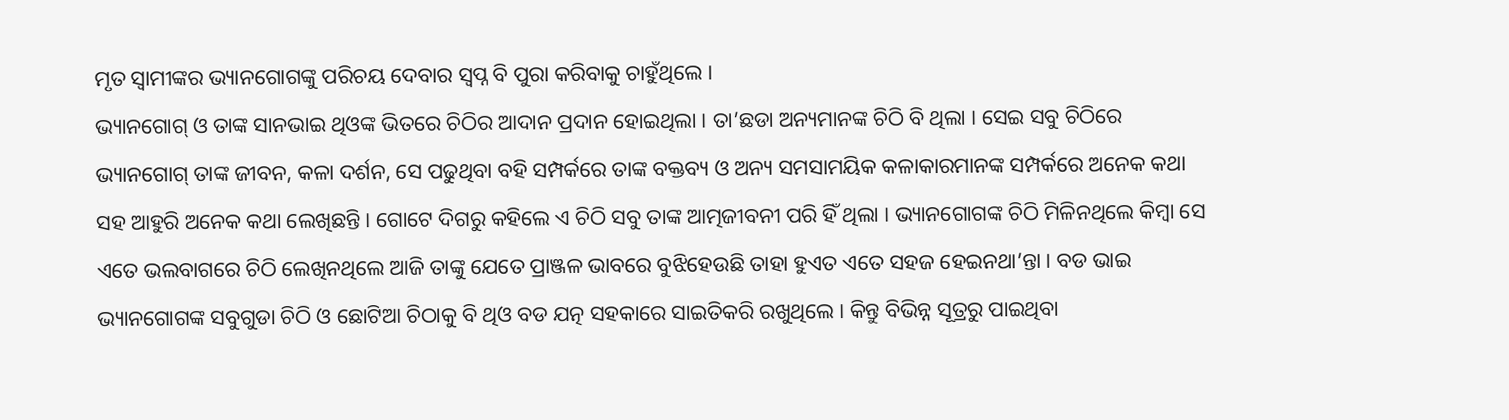ମୃତ ସ୍ୱାମୀଙ୍କର ଭ୍ୟାନଗୋଗଙ୍କୁ ପରିଚୟ ଦେବାର ସ୍ୱପ୍ନ ବି ପୁରା କରିବାକୁ ଚାହୁଁଥିଲେ ।
ଭ୍ୟାନଗୋଗ୍ ଓ ତାଙ୍କ ସାନଭାଇ ଥିଓଙ୍କ ଭିତରେ ଚିଠିର ଆଦାନ ପ୍ରଦାନ ହୋଇଥିଲା । ତା’ଛଡା ଅନ୍ୟମାନଙ୍କ ଚିଠି ବି ଥିଲା । ସେଇ ସବୁ ଚିଠିରେ ଭ୍ୟାନଗୋଗ୍ ତାଙ୍କ ଜୀବନ, କଳା ଦର୍ଶନ, ସେ ପଢୁଥିବା ବହି ସମ୍ପର୍କରେ ତାଙ୍କ ବକ୍ତବ୍ୟ ଓ ଅନ୍ୟ ସମସାମୟିକ କଳାକାରମାନଙ୍କ ସମ୍ପର୍କରେ ଅନେକ କଥା ସହ ଆହୁରି ଅନେକ କଥା ଲେଖିଛନ୍ତି । ଗୋଟେ ଦିଗରୁ କହିଲେ ଏ ଚିଠି ସବୁ ତାଙ୍କ ଆତ୍ମଜୀବନୀ ପରି ହିଁ ଥିଲା । ଭ୍ୟାନଗୋଗଙ୍କ ଚିଠି ମିଳିନଥିଲେ କିମ୍ବା ସେ ଏତେ ଭଲବାଗରେ ଚିଠି ଲେଖିନଥିଲେ ଆଜି ତାଙ୍କୁ ଯେତେ ପ୍ରାଞ୍ଜଳ ଭାବରେ ବୁଝିହେଉଛି ତାହା ହୁଏତ ଏତେ ସହଜ ହେଇନଥା’ନ୍ତା । ବଡ ଭାଇ ଭ୍ୟାନଗୋଗଙ୍କ ସବୁଗୁଡା ଚିଠି ଓ ଛୋଟିଆ ଚିଠାକୁ ବି ଥିଓ ବଡ ଯତ୍ନ ସହକାରେ ସାଇତିକରି ରଖୁଥିଲେ । କିନ୍ତୁ ବିଭିନ୍ନ ସୂତ୍ରରୁ ପାଇଥିବା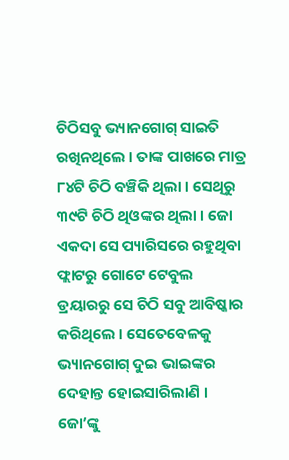ଚିଠିସବୁ ଭ୍ୟାନଗୋଗ୍ ସାଇତି ରଖିନଥିଲେ । ତାଙ୍କ ପାଖରେ ମାତ୍ର ୮୪ଟି ଚିଠି ବଞ୍ଚିକି ଥିଲା । ସେଥିରୁ ୩୯ଟି ଚିଠି ଥିଓଙ୍କର ଥିଲା । ଜୋ ଏକଦା ସେ ପ୍ୟାରିସରେ ରହୁଥିବା ଫ୍ଲାଟରୁ ଗୋଟେ ଟେବୁଲ ଡ୍ରୟାରରୁ ସେ ଚିଠି ସବୁ ଆବିଷ୍କାର କରିଥିଲେ । ସେତେବେଳକୁ ଭ୍ୟାନଗୋଗ୍ ଦୁଇ ଭାଇଙ୍କର ଦେହାନ୍ତ ହୋଇସାରିଲାଣି । ଜୋ’ଙ୍କୁ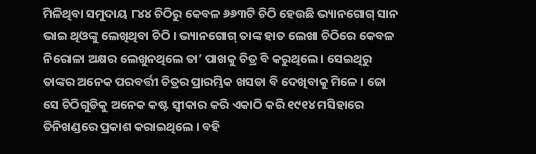ମିଳିଥିବା ସମୁଦାୟ ୮୪୪ ଚିଠିରୁ କେବଳ ୬୬୩ଟି ଚିଠି ହେଉଛି ଭ୍ୟାନଗୋଗ୍ ସାନ ଭାଇ ଥିଓଙ୍କୁ ଲେଖିଥିବା ଚିଠି । ଭ୍ୟାନଗୋଗ୍ ତାଙ୍କ ହାତ ଲେଖା ଚିଠିରେ କେବଳ ନିରୋଳା ଅକ୍ଷର ଲେଖୁନଥିଲେ ତା’ ପାଖକୁ ଚିତ୍ର ବି କରୁଥିଲେ । ସେଇଥିରୁ ତାଙ୍କର ଅନେକ ପରବର୍ତ୍ତୀ ଚିତ୍ରର ପ୍ରାରମ୍ଭିକ ଖସଡା ବି ଦେଖିବାକୁ ମିଳେ । ଜୋ ସେ ଚିଠିଗୁଡିକୁ ଅନେକ କଷ୍ଟ ସ୍ୱୀକାର କରି ଏକାଠି କରି ୧୯୧୪ ମସିହାରେ ତିନିଖଣ୍ଡରେ ପ୍ରକାଶ କରାଇଥିଲେ । ବହି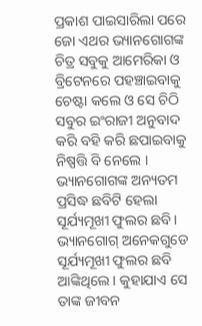ପ୍ରକାଶ ପାଇସାରିଲା ପରେ ଜୋ ଏଥର ଭ୍ୟାନଗୋଗଙ୍କ ଚିତ୍ର ସବୁକୁ ଆମେରିକା ଓ ବ୍ରିଟେନରେ ପହଞ୍ଚାଇବାକୁ ଚେଷ୍ଟା କଲେ ଓ ସେ ଚିଠି ସବୁର ଇଂରାଜୀ ଅନୁବାଦ କରି ବହି କରି ଛପାଇବାକୁ ନିଷ୍ପତ୍ତି ବି ନେଲେ ।
ଭ୍ୟାନଗୋଗଙ୍କ ଅନ୍ୟତମ ପ୍ରସିଦ୍ଧ ଛବିଟି ହେଲା ସୂର୍ଯ୍ୟମୂଖୀ ଫୁଲର ଛବି । ଭ୍ୟାନଗୋଗ୍ ଅନେକଗୁଡେ ସୂର୍ଯ୍ୟମୂଖୀ ଫୁଲର ଛବି ଆଙ୍କିଥିଲେ । କୁହାଯାଏ ସେ ତାଙ୍କ ଜୀବନ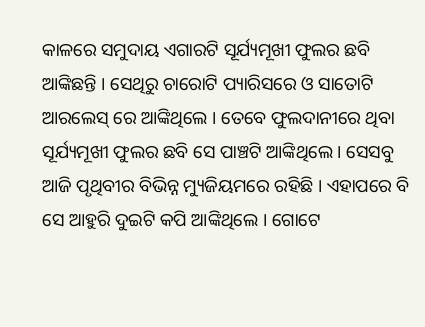କାଳରେ ସମୁଦାୟ ଏଗାରଟି ସୂର୍ଯ୍ୟମୂଖୀ ଫୁଲର ଛବି ଆଙ୍କିଛନ୍ତି । ସେଥିରୁ ଚାରୋଟି ପ୍ୟାରିସରେ ଓ ସାତୋଟି ଆରଲେସ୍ ରେ ଆଙ୍କିଥିଲେ । ତେବେ ଫୁଲଦାନୀରେ ଥିବା ସୂର୍ଯ୍ୟମୂଖୀ ଫୁଲର ଛବି ସେ ପାଞ୍ଚଟି ଆଙ୍କିଥିଲେ । ସେସବୁ ଆଜି ପୃଥିବୀର ବିଭିନ୍ନ ମ୍ୟୁଜିୟମରେ ରହିଛି । ଏହାପରେ ବି ସେ ଆହୁରି ଦୁଇଟି କପି ଆଙ୍କିଥିଲେ । ଗୋଟେ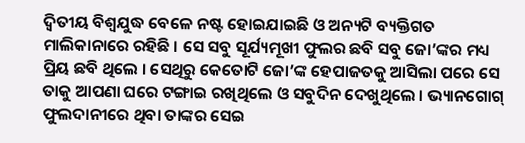ଦ୍ୱିତୀୟ ବିଶ୍ୱଯୁଦ୍ଧ ବେଳେ ନଷ୍ଟ ହୋଇଯାଇଛି ଓ ଅନ୍ୟଟି ବ୍ୟକ୍ତିଗତ ମାଲିକାନାରେ ରହିଛି । ସେ ସବୁ ସୂର୍ଯ୍ୟମୂଖୀ ଫୁଲର ଛବି ସବୁ ଜୋ’ଙ୍କର ମଧ୍ୟ ପ୍ରିୟ ଛବି ଥିଲେ । ସେଥିରୁ କେତୋଟି ଜୋ’ଙ୍କ ହେପାଜତକୁ ଆସିଲା ପରେ ସେ ତାକୁ ଆପଣା ଘରେ ଟଙ୍ଗାଇ ରଖିଥିଲେ ଓ ସବୁଦିନ ଦେଖୁଥିଲେ । ଭ୍ୟାନଗୋଗ୍ ଫୁଲଦାନୀରେ ଥିବା ତାଙ୍କର ସେଇ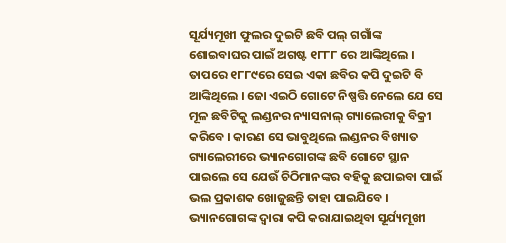ସୂର୍ଯ୍ୟମୂଖୀ ଫୁଲର ଦୁଇଟି ଛବି ପଲ୍ ଗଗାଁଙ୍କ ଶୋଇବାଘର ପାଇଁ ଅଗଷ୍ଟ ୧୮୮୮ ରେ ଆଙ୍କିଥିଲେ । ତାପରେ ୧୮୮୯ରେ ସେଇ ଏକା ଛବିର କପି ଦୁଇଟି ବି ଆଙ୍କିଥିଲେ । ଜୋ ଏଇଠି ଗୋଟେ ନିଷ୍ପତ୍ତି ନେଲେ ଯେ ସେ ମୂଳ ଛବିଟିକୁ ଲଣ୍ଡନର ନ୍ୟାସନାଲ୍ ଗ୍ୟାଲେରୀକୁ ବିକ୍ରୀ କରିବେ । କାରଣ ସେ ଭାବୁଥିଲେ ଲଣ୍ଡନର ବିଖ୍ୟାତ ଗ୍ୟାଲେରୀରେ ଭ୍ୟାନଗୋଗଙ୍କ ଛବି ଗୋଟେ ସ୍ଥାନ ପାଇଲେ ସେ ଯେଉଁ ଚିଠିମାନଙ୍କର ବହିକୁ ଛପାଇବା ପାଇଁ ଭଲ ପ୍ରକାଶକ ଖୋଜୁଛନ୍ତି ତାହା ପାଇଯିବେ । ଭ୍ୟାନଗୋଗଙ୍କ ଦ୍ୱାରା କପି କରାଯାଇଥିବା ସୂର୍ଯ୍ୟମୂଖୀ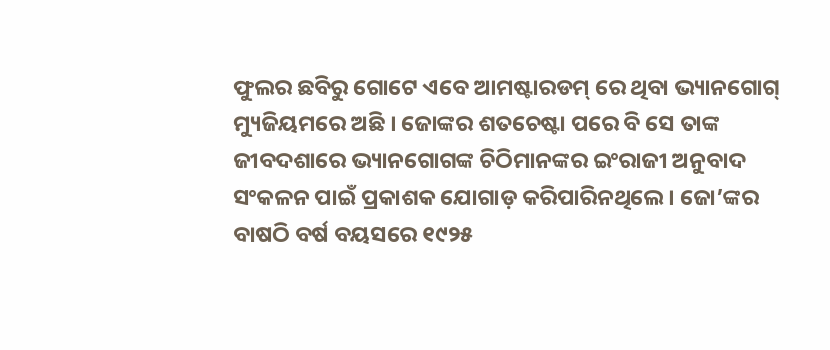ଫୁଲର ଛବିରୁ ଗୋଟେ ଏବେ ଆମଷ୍ଟାରଡମ୍ ରେ ଥିବା ଭ୍ୟାନଗୋଗ୍ ମ୍ୟୁଜିୟମରେ ଅଛି । ଜୋଙ୍କର ଶତଚେଷ୍ଟା ପରେ ବି ସେ ତାଙ୍କ ଜୀବଦଶାରେ ଭ୍ୟାନଗୋଗଙ୍କ ଚିଠିମାନଙ୍କର ଇଂରାଜୀ ଅନୁବାଦ ସଂକଳନ ପାଇଁ ପ୍ରକାଶକ ଯୋଗାଡ଼ କରିପାରିନଥିଲେ । ଜୋ’ଙ୍କର ବାଷଠି ବର୍ଷ ବୟସରେ ୧୯୨୫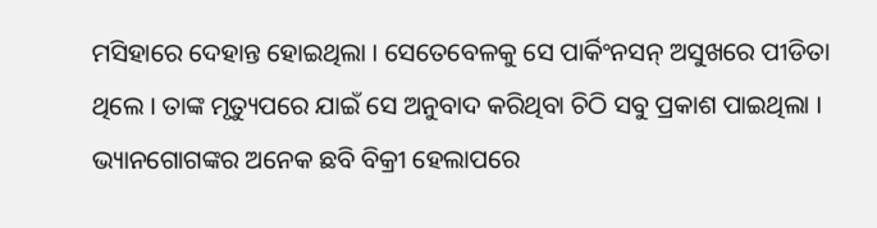ମସିହାରେ ଦେହାନ୍ତ ହୋଇଥିଲା । ସେତେବେଳକୁ ସେ ପାର୍କିଂନସନ୍ ଅସୁଖରେ ପୀଡିତା ଥିଲେ । ତାଙ୍କ ମୃତ୍ୟୁପରେ ଯାଇଁ ସେ ଅନୁବାଦ କରିଥିବା ଚିଠି ସବୁ ପ୍ରକାଶ ପାଇଥିଲା ।
ଭ୍ୟାନଗୋଗଙ୍କର ଅନେକ ଛବି ବିକ୍ରୀ ହେଲାପରେ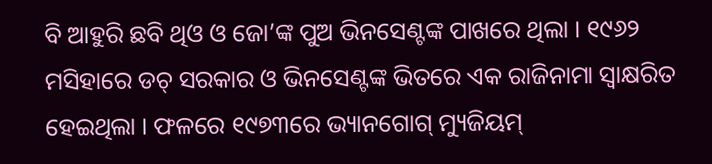ବି ଆହୁରି ଛବି ଥିଓ ଓ ଜୋ’ଙ୍କ ପୁଅ ଭିନସେଣ୍ଟଙ୍କ ପାଖରେ ଥିଲା । ୧୯୬୨ ମସିହାରେ ଡଚ୍ ସରକାର ଓ ଭିନସେଣ୍ଟଙ୍କ ଭିତରେ ଏକ ରାଜିନାମା ସ୍ୱାକ୍ଷରିତ ହେଇଥିଲା । ଫଳରେ ୧୯୭୩ରେ ଭ୍ୟାନଗୋଗ୍ ମ୍ୟୁଜିୟମ୍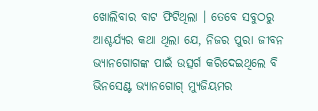ଖୋଲିବାର ବାଟ ଫିଟିଥିଲା । ତେବେ ସବୁଠରୁ ଆଶ୍ଚର୍ଯ୍ୟର କଥା ଥିଲା ଯେ, ନିଜର ପୁରା ଜୀବନ ଭ୍ୟାନଗୋଗଙ୍କ ପାଇଁ ଉତ୍ସର୍ଗ କରିଦେଇଥିଲେ ବି ଭିନସେଣ୍ଟ ଭ୍ୟାନଗୋଗ୍ ମ୍ୟୁଜିୟମର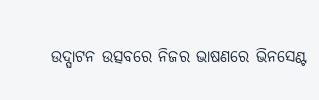ଉଦ୍ଘାଟନ ଉତ୍ସବରେ ନିଜର ଭାଷଣରେ ଭିନସେଣ୍ଟ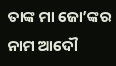ତାଙ୍କ ମା ଜୋ’ଙ୍କର ନାମ ଆଦୌ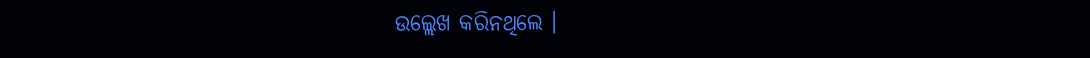ଉଲ୍ଲେଖ କରିନଥିଲେ ।